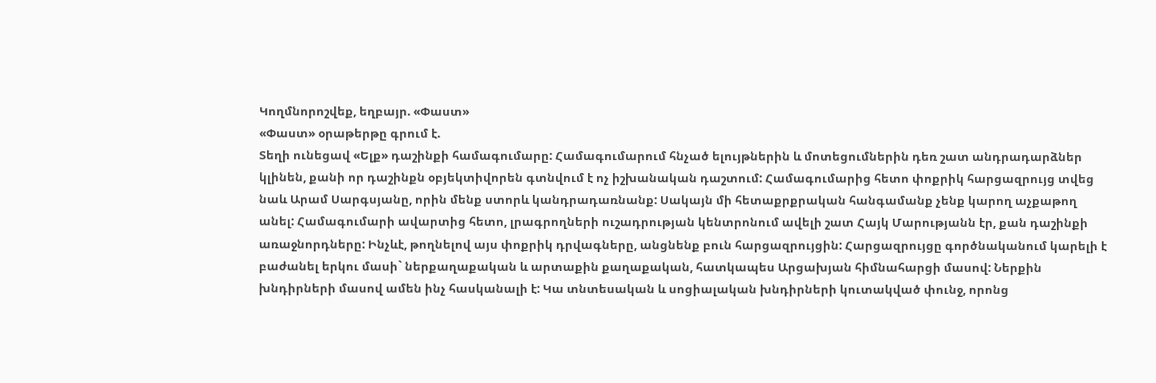Կողմնորոշվեք, եղբայր. «Փաստ»
«Փաստ» օրաթերթը գրում է.
Տեղի ունեցավ «Ելք» դաշինքի համագումարը: Համագումարում հնչած ելույթներին և մոտեցումներին դեռ շատ անդրադարձներ կլինեն, քանի որ դաշինքն օբյեկտիվորեն գտնվում է ոչ իշխանական դաշտում: Համագումարից հետո փոքրիկ հարցազրույց տվեց նաև Արամ Սարգսյանը, որին մենք ստորև կանդրադառնանք: Սակայն մի հետաքրքրական հանգամանք չենք կարող աչքաթող անել: Համագումարի ավարտից հետո, լրագրողների ուշադրության կենտրոնում ավելի շատ Հայկ Մարությանն էր, քան դաշինքի առաջնորդները: Ինչևէ, թողնելով այս փոքրիկ դրվագները, անցնենք բուն հարցազրույցին: Հարցազրույցը գործնականում կարելի է բաժանել երկու մասի` ներքաղաքական և արտաքին քաղաքական, հատկապես Արցախյան հիմնահարցի մասով: Ներքին խնդիրների մասով ամեն ինչ հասկանալի է: Կա տնտեսական և սոցիալական խնդիրների կուտակված փունջ, որոնց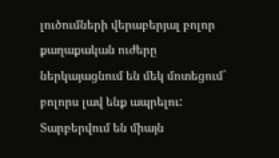լուծումների վերաբերյալ բոլոր քաղաքական ուժերը ներկայացնում են մեկ մոտեցում` բոլորս լավ ենք ապրելու: Տարբերվում են միայն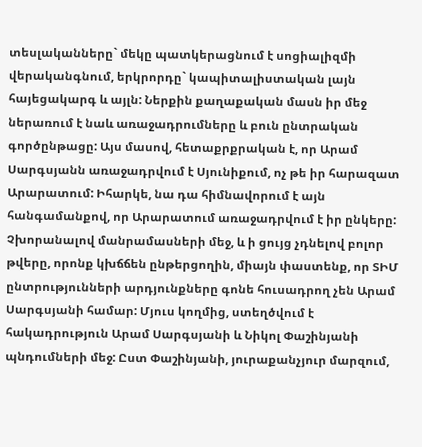տեսլականները` մեկը պատկերացնում է սոցիալիզմի վերականգնում, երկրորդը` կապիտալիստական լայն հայեցակարգ և այլն: Ներքին քաղաքական մասն իր մեջ ներառում է նաև առաջադրումները և բուն ընտրական գործընթացը: Այս մասով, հետաքրքրական է, որ Արամ Սարգսյանն առաջադրվում է Սյունիքում, ոչ թե իր հարազատ Արարատում: Իհարկե, նա դա հիմնավորում է այն հանգամանքով, որ Արարատում առաջադրվում է իր ընկերը: Չխորանալով մանրամասների մեջ, և ի ցույց չդնելով բոլոր թվերը, որոնք կխճճեն ընթերցողին, միայն փաստենք, որ ՏԻՄ ընտրությունների արդյունքները գոնե հուսադրող չեն Արամ Սարգսյանի համար: Մյուս կողմից, ստեղծվում է հակադրություն Արամ Սարգսյանի և Նիկոլ Փաշինյանի պնդումների մեջ: Ըստ Փաշինյանի, յուրաքանչյուր մարզում,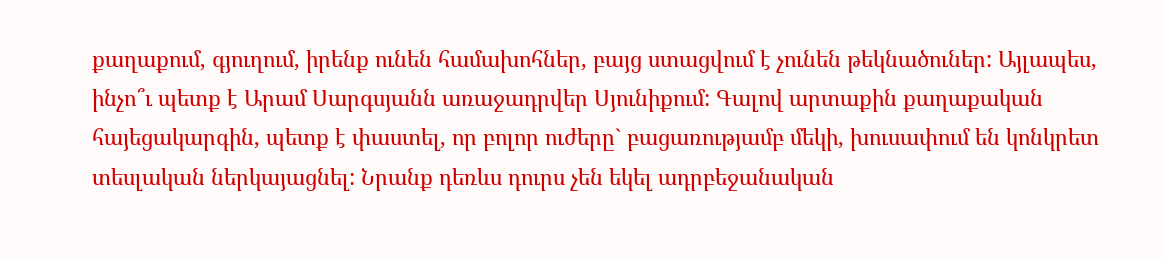քաղաքում, գյուղում, իրենք ունեն համախոհներ, բայց ստացվում է չունեն թեկնածուներ: Այլապես, ինչո՞ւ պետք է Արամ Սարգսյանն առաջադրվեր Սյունիքում: Գալով արտաքին քաղաքական հայեցակարգին, պետք է փաստել, որ բոլոր ուժերը` բացառությամբ մեկի, խուսափում են կոնկրետ տեսլական ներկայացնել: Նրանք դեռևս դուրս չեն եկել ադրբեջանական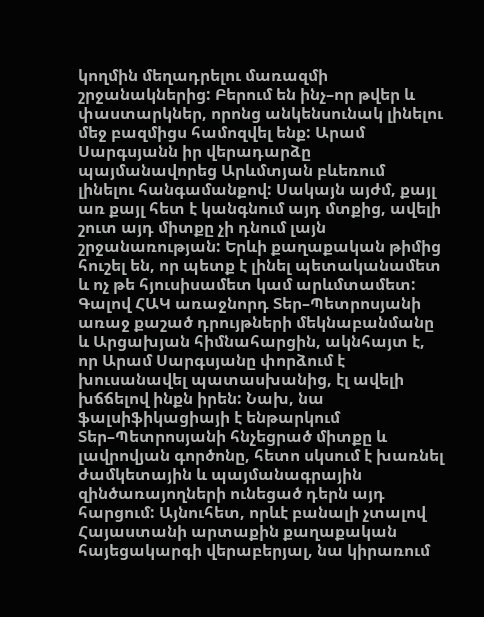կողմին մեղադրելու մառազմի շրջանակներից: Բերում են ինչ–որ թվեր և փաստարկներ, որոնց անկենսունակ լինելու մեջ բազմիցս համոզվել ենք: Արամ Սարգսյանն իր վերադարձը պայմանավորեց Արևմտյան բևեռում լինելու հանգամանքով: Սակայն այժմ, քայլ առ քայլ հետ է կանգնում այդ մտքից, ավելի շուտ այդ միտքը չի դնում լայն շրջանառության: Երևի քաղաքական թիմից հուշել են, որ պետք է լինել պետականամետ և ոչ թե հյուսիսամետ կամ արևմտամետ: Գալով ՀԱԿ առաջնորդ Տեր–Պետրոսյանի առաջ քաշած դրույթների մեկնաբանմանը և Արցախյան հիմնահարցին, ակնհայտ է, որ Արամ Սարգսյանը փորձում է խուսանավել պատասխանից, էլ ավելի խճճելով ինքն իրեն: Նախ, նա ֆալսիֆիկացիայի է ենթարկում Տեր–Պետրոսյանի հնչեցրած միտքը և լավրովյան գործոնը, հետո սկսում է խառնել ժամկետային և պայմանագրային զինծառայողների ունեցած դերն այդ հարցում: Այնուհետ, որևէ բանալի չտալով Հայաստանի արտաքին քաղաքական հայեցակարգի վերաբերյալ, նա կիրառում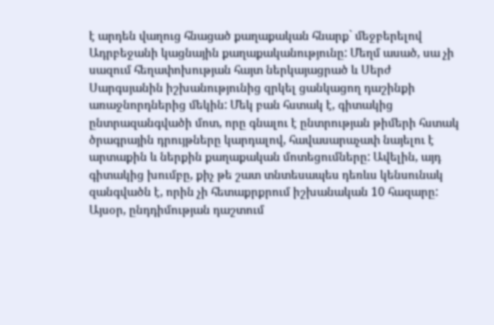է արդեն վաղուց հնացած քաղաքական հնարք` մեջբերելով Ադրբեջանի կացնային քաղաքականությունը: Մեղմ ասած, սա չի սազում հեղափոխության հայտ ներկայացրած և Սերժ Սարգսյանին իշխանությունից զրկել ցանկացող դաշինքի առաջնորդներից մեկին: Մեկ բան հստակ է, գիտակից ընտրազանգվածի մոտ, որը գնալու է ընտրության թիմերի հստակ ծրագրային դրույթները կարդալով, հավասարաչափ նայելու է արտաքին և ներքին քաղաքական մոտեցումները: Ավելին, այդ գիտակից խումբը, քիչ թե շատ տնտեսապես դեռևս կենսունակ զանգվածն է, որին չի հետաքրքրում իշխանական 10 հազարը: Այսօր, ընդդիմության դաշտում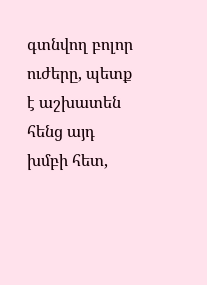գտնվող բոլոր ուժերը, պետք է աշխատեն հենց այդ խմբի հետ,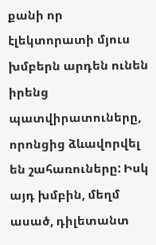քանի որ էլեկտորատի մյուս խմբերն արդեն ունեն իրենց պատվիրատուները, որոնցից ձևավորվել են շահառուները: Իսկ այդ խմբին, մեղմ ասած, դիլետանտ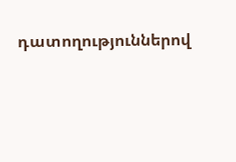դատողություններով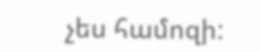չես համոզի: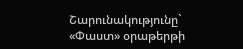Շարունակությունը` «Փաստ» օրաթերթի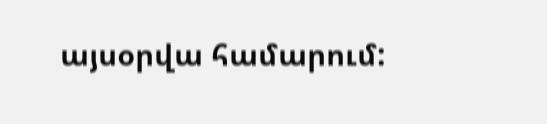այսօրվա համարում: